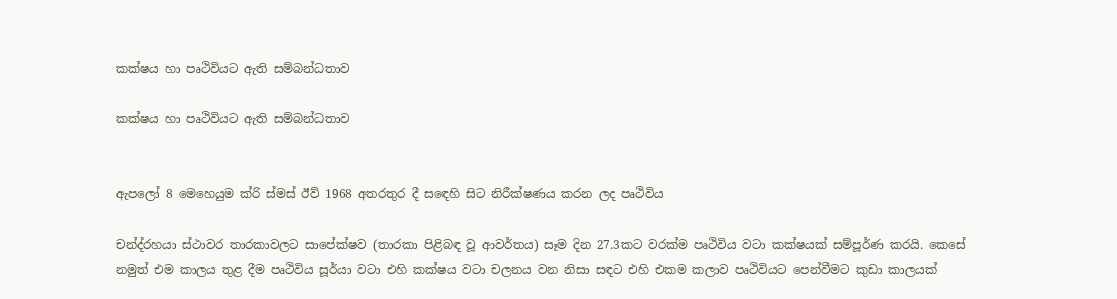කක්ෂය හා පෘථිවියට ඇති සම්බන්ධතාව

කක්ෂය හා පෘථිවියට ඇති සම්බන්ධතාව


ඇපලෝ 8 මෙහෙයුම ක්රි ස්මස් ඊව් 1968 අතරතුර දී ස‍ඳෙහි සිට නිරීක්ෂණය කරන ලද පෘථිවිය

චන්ද්රහයා ස්ථාවර තාරකාවලට සාපේක්ෂව (තාරකා පිළිබඳ වූ ආවර්තය) සෑම දින 27.3කට වරක්ම පෘථිවිය වටා කක්ෂයක් සම්පූර්ණ කරයි. කෙසේ නමුත් එම කාලය තුළ දීම පෘථිවිය සූර්යා වටා එහි කක්ෂය වටා චලනය වන නිසා සඳට එහි එකම කලාව පෘථිවියට පෙන්වීමට කුඩා කාලයක්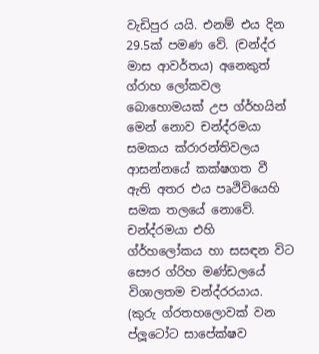වැඩිපුර යයි. එනම් එය දින 29.5ක් පමණ වේ. (චන්ද්ර මාස ආවර්තය) අනෙකුත් ග්රාහ ලෝකවල බොහොමයක් උප ග්ර්හයින් මෙන් නොව චන්ද්රමයා සමකය ක්රාරන්තිවලය ආසන්නයේ කක්ෂගත වී ඇති අතර එය පෘථිවියෙහි සමක තලයේ නොවේ. චන්ද්රමයා එහි ග්ර්හලෝකය හා සසඳන විට සෞර ග්රිහ මණ්ඩලයේ විශාලතම චන්ද්රරයාය. (කුරු ග්රතහලොවක් වන ප්ලූටෝට සාපේක්ෂව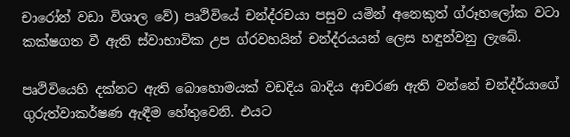චාරෝන් වඩා විශාල වේ) පෘථිවියේ චන්ද්රචයා පසුව යමින් අනෙකුත් ග්රූහලෝක වටා කක්ෂගත වී ඇති ස්වාභාවික උප ග්රවහයින් චන්ද්රයයන් ලෙස හඳුන්වනු ලැබේ.

පෘථි‍වියෙහි දක්නට ඇති බොහොමයක් වඩදිය බාදිය ආචරණ ඇති වන්නේ චන්ද්ර්යාගේ ගුරුත්වාකර්ෂණ ඇඳීම හේතුවෙනි. එයට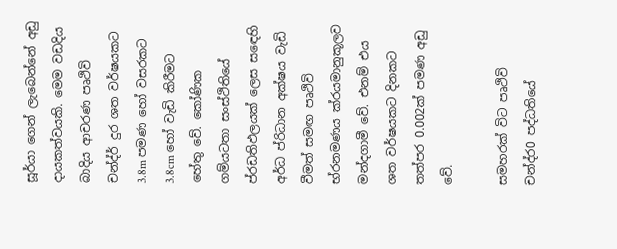සූර්යා ගෙන් ලැබෙන්නේ අඩු දායකත්වයකි. මෙම වඩදිය බාදිය ආචරණ පෘථිවි චන්ද්ර් දුර ශත වර්ෂයකට 3.8m පමණ හෝ වසරකට 3.8cm හෝ වැඩි කිරීමට හේතු වේ. කෝණික ගම්යටතා සංස්ථිතියේ ප්රඩතිඵලයක් ලෙස සඳෙහි අර්ධ ප්රිධාන අක්ෂය වැඩි වීමත් සමඟ පෘථිවි භ්රනමණය ක්රයමානුකූලව මන්දගාමී වේ. එනම් එය ශත වර්ෂයකට දිනකට තත්පර 0.002ක් පමණ අඩු වේ.

සමහරක් විට පෘථිවි චන්ද්ර0 පද්ධතියේ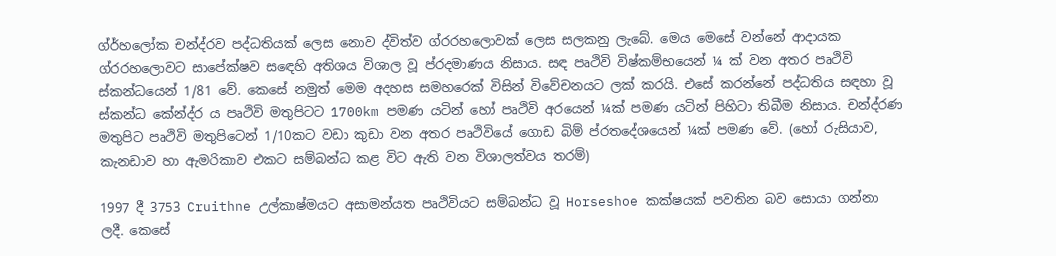ග්ර්හලෝක චන්ද්රව පද්ධතියක් ලෙස නොව ද්විත්ව ග්රරහලොවක් ලෙස සලකනු ලැබේ. මෙය මෙසේ වන්නේ ආදායක ග්රරහලොවට සාපේක්ෂව ‍ස‍ඳෙහි අතිශය විශාල වූ ප්රදමාණය නිසාය. සඳ පෘථිවි විෂ්කම්භයෙන් ¼ ක් වන අතර පෘථිවි ස්කන්ධයෙන් 1/81 වේ. කෙසේ නමුත් මෙම අදහස සමහරෙක් විසින් විවේචනයට ලක් කරයි. එසේ කරන්නේ පද්ධතිය සඳහා වූ ස්කන්ධ කේන්ද්ර ය පෘථිවි මතුපිටට 1700km පමණ යටින් හෝ පෘථිවි අ‍රයෙන් ¼ක් පමණ යටින් පිහිටා තිබීම නිසාය. චන්ද්රණ මතුපිට පෘථිවි මතුපිටෙන් 1/10කට වඩා කුඩා වන අතර පෘථිවියේ ගොඩ බිම් ප්රතදේශයෙන් ¼ක් පමණ වේ. (හෝ රුසියාව, කැනඩාව හා ඇමරිකාව එකට සම්බන්ධ කළ විට ඇති වන විශාලත්වය තරම්)

1997 දී 3753 Cruithne උල්කාෂ්මයට අසාමන්යත පෘථිවියට සම්බන්ධ වූ Horseshoe කක්ෂයක් පවතින බව සොයා ගන්නා ලදී. කෙසේ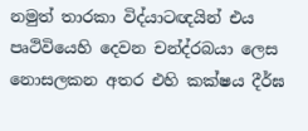නමුත් තාරකා විද්යාටඥයින් එය පෘථිවියෙහි දෙවන චන්ද්රබයා ලෙස නොසලකන අතර එහි කක්ෂය දීර්ඝ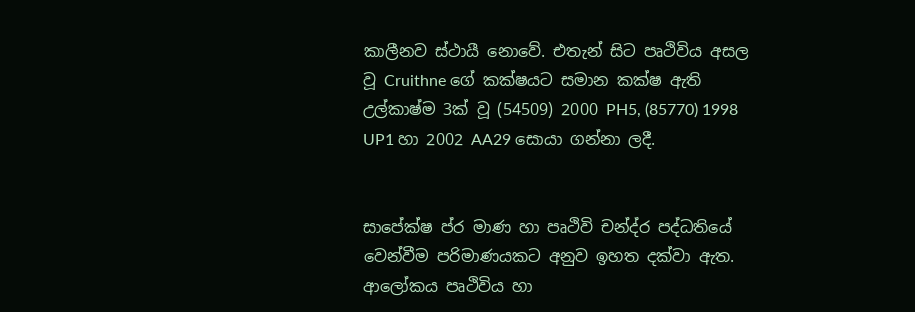කාලීනව ස්ථායී නොවේ. එතැන් සිට පෘථිවිය අසල වූ Cruithne ගේ කක්ෂයට සමාන කක්ෂ ඇති උල්කාෂ්ම 3ක් වූ (54509) 2000 PH5, (85770) 1998 UP1 හා 2002 AA29 සොයා ගන්නා ලදී.


සාපේක්ෂ ප්ර මාණ හා පෘථිවි චන්ද්ර පද්ධතියේ වෙන්වීම පරිමාණයකට අනුව ඉහත දක්වා ඇත. ආලෝකය පෘථිවිය හා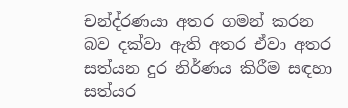චන්ද්රණයා අතර ගමන් කරන බව දක්වා ඇති අතර ඒවා අතර සත්යන දුර නිර්ණය කිරීම සඳහා සත්යර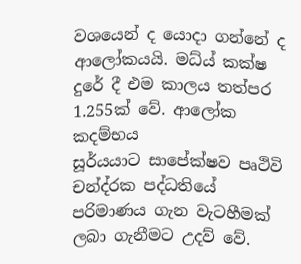වශයෙන් ද යොදා ගන්නේ ද ආලෝකයයි. මධ්ය් කක්ෂ දුරේ දී එම කාලය තත්පර 1.255ක් වේ. ආලෝක කදම්භය සූර්යයාට ‍සාපේක්ෂව පෘථිවි චන්ද්රක පද්ධතියේ පරිමාණය ගැන වැටහීමක් ලබා ගැනීමට උදව් වේ.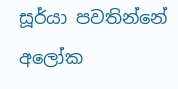සූර්යා පවතින්නේ අ‍ලෝක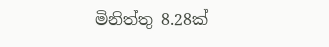මිනිත්තු 8.28ක්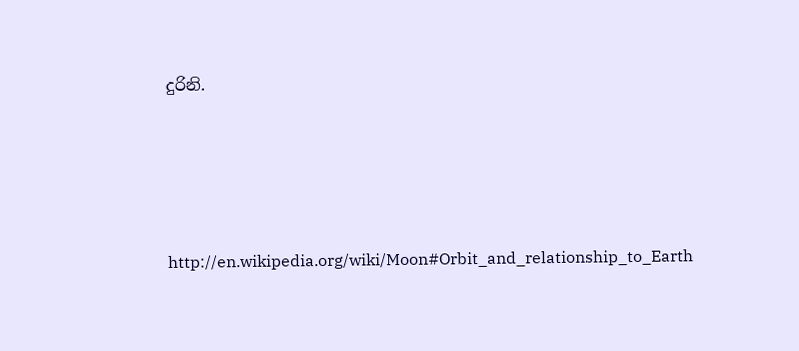දුරිනි.




http://en.wikipedia.org/wiki/Moon#Orbit_and_relationship_to_Earth